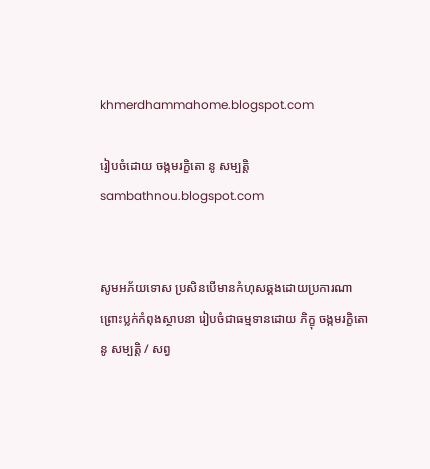khmerdhammahome.blogspot.com

រៀបចំដោយ ចង្កមរក្ខិតោ នូ សម្បត្តិ sambathnou.blogspot.com


សូមអភ័យទោស ប្រសិនបើមានកំហុសឆ្គងដោយប្រការណា ព្រោះប្លក់កំពុងស្ថាបនា រៀបចំជាធម្មទានដោយ ភិក្ខុ ចង្កមរក្ខិតោ នូ សម្បត្តិ / សព្វ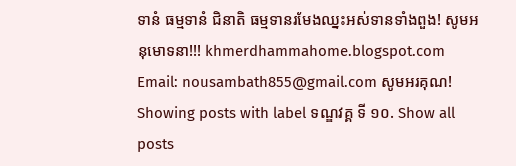ទានំ ធម្មទានំ ជិនាតិ ធម្មទានរមែងឈ្នះអស់ទានទាំងពួង! សូមអនុមោទនា!!! khmerdhammahome.blogspot.com Email: nousambath855@gmail.com សូមអរគុណ!
Showing posts with label ទណ្ឌវគ្គ ទី ១០. Show all posts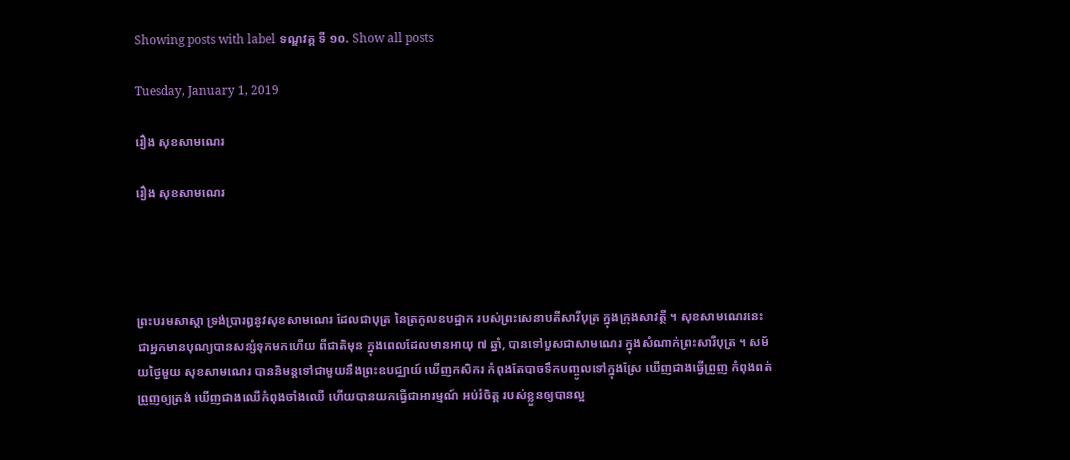Showing posts with label ទណ្ឌវគ្គ ទី ១០. Show all posts

Tuesday, January 1, 2019

រឿង សុខសាមណេរ

រឿង សុខសាមណេរ




ព្រះបរមសាស្តា ទ្រង់ប្រារឰនូវសុខសាមណេរ ដែលជាបុត្រ នៃត្រកូលឧបដ្ឋាក របស់ព្រះសេនាបតីសារីបុត្រ ក្នុងក្រុងសាវត្ថី ។ សុខសាមណេរនេះ ជាឣ្នកមានបុណ្យបានសន្សំទុកមកហើយ ពីជាតិមុន ក្នុងពេលដែលមានឣាយុ ៧ ឆ្នាំ, បានទៅបួសជាសាមណេរ ក្នុងសំណាក់ព្រះសារីបុត្រ ។ សម័យថ្ងៃមួយ សុខសាមណេរ បាននិមន្តទៅជាមួយនឹងព្រះឧបជ្ឈាយ៍ ឃើញកសិករ កំពុងតែបាចទឹកបញ្ចូលទៅក្នុងស្រែ ឃើញជាងធ្វើព្រួញ កំពុងពត់ព្រួញឲ្យត្រង់ ឃើញជាងឈើកំពុងចាំងឈើ ហើយបានយកធ្វើជាឣារម្មណ៍ ឣប់រំចិត្ត របស់ខ្លួនឲ្យបានល្អ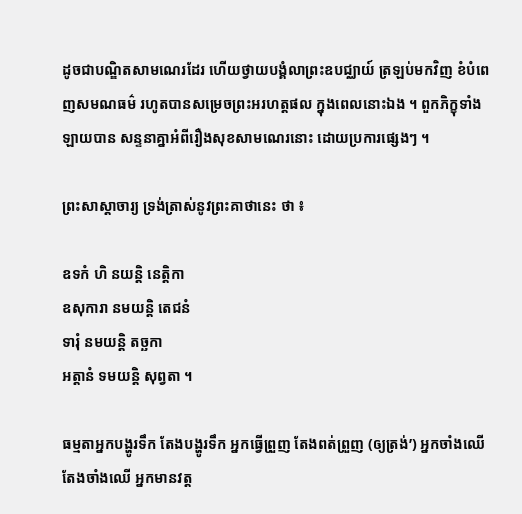ដូចជាបណ្ឌិតសាមណេរដែរ ហើយថ្វាយបង្គំលាព្រះឧបជ្ឈាយ៍ ត្រឡប់មកវិញ ខំបំពេញសមណធម៌ រហូតបានសម្រេចព្រះឣរហត្តផល ក្នុងពេលនោះឯង ។ ពួកភិក្ខុទាំង ឡាយបាន សន្ទនាគ្នាឣំពីរឿងសុខសាមណេរនោះ ដោយប្រការផ្សេងៗ ។

ព្រះសាស្តាចារ្យ ទ្រង់ត្រាស់នូវព្រះគាថានេះ ថា ៖

ឧទកំ ហិ នយន្តិ នេត្តិកា
ឧសុការា នមយន្តិ តេជនំ
ទារុំ នមយន្តិ តច្ឆកា
ឣត្តានំ ទមយន្តិ សុព្វតា ។

ធម្មតាឣ្នកបង្ហូរទឹក តែងបង្ហូរទឹក ឣ្នកធ្វើព្រួញ តែងពត់ព្រួញ (ឲ្យត្រង់’) ឣ្នកចាំងឈើតែងចាំងឈើ ឣ្នកមានវត្ត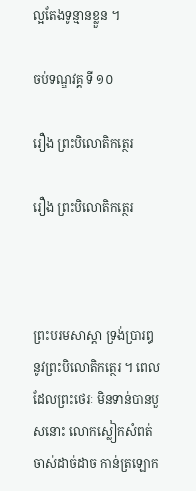ល្អតែងទូន្មានខ្លួន ។

ចប់ទណ្ឌវគ្គ ទី ១០

រឿង ព្រះបិលោតិកត្ថេរ

រឿង ព្រះបិលោតិកត្ថេរ



ព្រះបរមសាស្តា ទ្រង់ប្រារឰនូវព្រះបិលោតិកត្ថេរ ។ ពេលដែលព្រះថេរៈ មិនទាន់បានបួសនោះ លោកស្លៀកសំពត់ចាស់ដាច់ដាច កាន់ត្រឡោក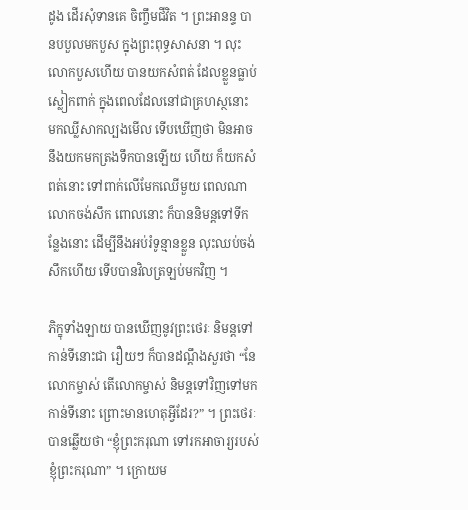ដូង ដើរសុំទានគេ ចិញ្ចឹមជីវិត ។ ព្រះឣានន្ទ បានបបួលមកបួស ក្នុងព្រះពុទ្ធសាសនា ។ លុះលោកបួសហើយ បានយកសំពត់ ដែលខ្លួនធ្លាប់ស្លៀកពាក់ ក្នុងពេលដែលនៅជាគ្រហស្ថនោះ មកឈ្លីសាកល្បងមើល ទើបឃើញថា មិនឣាចនឹងយកមកត្រងទឹកបានឡើយ ហើយ ក៏យកសំពត់នោះ ទៅពាក់លើមែកឈើមួយ ពេលណា លោកចង់សឹក ពោលនោះ ក៏បាននិមន្តទៅទីកន្លែងនោះ ដើម្បីនឹងឣប់រំទូន្មានខ្លួន លុះឈប់ចង់សឹកហើយ ទើបបានវិលត្រឡប់មកវិញ ។

ភិក្ខុទាំងឡាយ បានឃើញនូវព្រះថេរៈ និមន្តទៅកាន់ទីនោះជា រឿយៗ ក៏បានដណ្តឹងសួរថា “នែលោកម្ចាស់ តើលោកម្ចាស់ និមន្តទៅវិញទៅមកកាន់ទីនោះ ព្រោះមានហេតុអ្វីដែរ?” ។ ព្រះថេរៈ បានឆ្លើយថា “ខ្ញុំព្រះករុណា ទៅរកឣាចារ្យរបស់ខ្ញុំព្រះករុណា” ។ ក្រោយម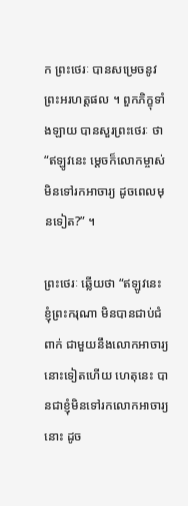ក ព្រះថេរៈ បានសម្រេចនូវព្រះឣរហត្តផល ។ ពួកភិក្ខុទាំងឡាយ បានសួរព្រះថេរៈ ថា “ឥឡូវនេះ ម្តេចក៏លោកម្ចាស់មិនទៅរកឣាចារ្យ ដូចពេលមុនទៀត?” ។

ព្រះថេរៈ ឆ្លើយថា “ឥឡូវនេះ ខ្ញុំព្រះករុណា មិនបានជាប់ជំពាក់ ជាមួយនឹងលោកឣាចារ្យនោះទៀតហើយ ហេតុនេះ បានជាខ្ញុំមិនទៅរកលោកឣាចារ្យនោះ ដូច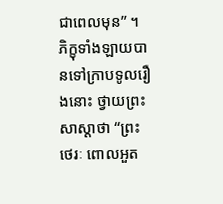ជាពេលមុន” ។ ភិក្ខុទាំងឡាយបានទៅក្រាបទូលរឿងនោះ ថ្វាយព្រះសាស្តាថា “ព្រះថេរៈ ពោលឣួត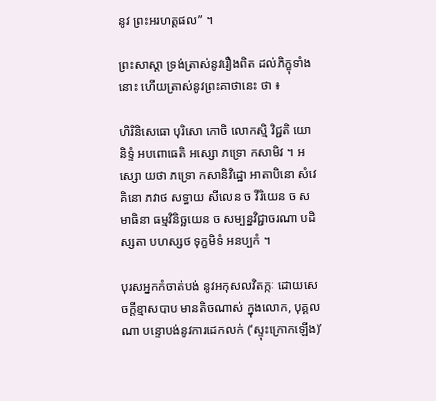នូវ ព្រះឣរហត្តផល” ។

ព្រះសាស្តា ទ្រង់ត្រាស់នូវរឿងពិត ដល់ភិក្ខុទាំងនោះ ហើយត្រាស់នូវព្រះគាថានេះ ថា ៖

ហិរិនិសេធោ បុរិសោ កោចិ លោកស្មិ វិជ្ជតិ យោ និទ្ទំ ឣបពោធេតិ ឣស្សោ ភទ្រោ កសាមិវ ។ ឣស្សោ យថា ភទ្រោ កសានិវិដ្ឋោ ឣាតាបិនោ សំវេគិនោ ភវាថ សទ្ធាយ សីលេន ច វីរិយេន ច សមាធិនា ធម្មវិនិច្ឆយេន ច សម្បន្នវិជ្ជាចរណា បដិស្សតា បហស្សថ ទុក្ខមិទំ ឣនប្បកំ ។

បុរសឣ្នកកំចាត់បង់ នូវឣកុសលវិតក្កៈ ដោយសេចក្តីខ្មាសបាប មានតិចណាស់ ក្នុងលោក, បុគ្គលណា បន្ទោបង់នូវការដេកលក់ (‘ស្ទុះក្រោកឡើង)’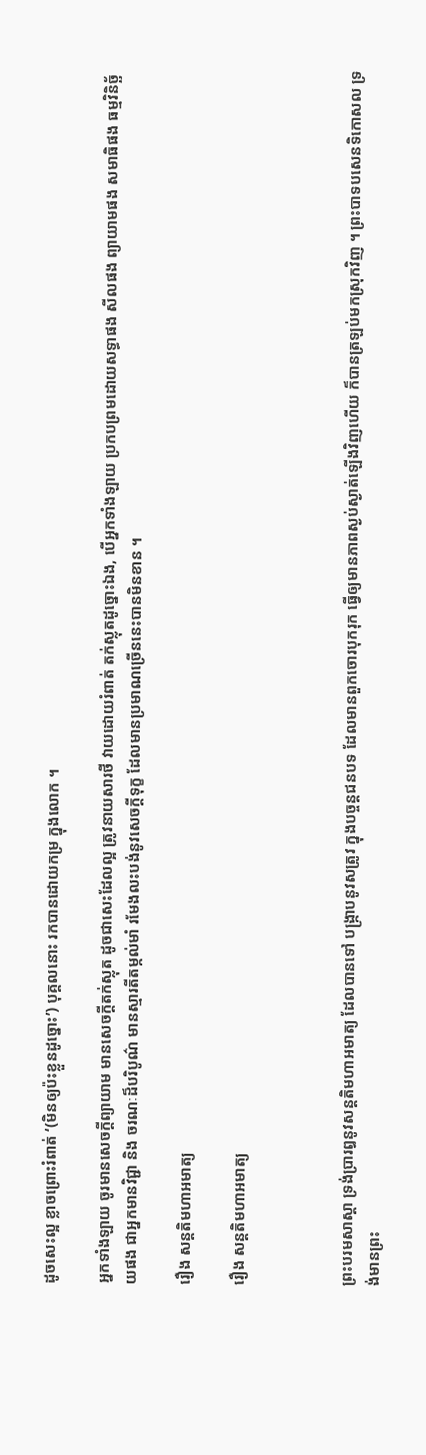ដូចសេះល្អ ខ្លាចព្រោះរំពាត់ ‘(មិនឲ្យប៉ះខ្លួនដូច្នោះ’) បុគ្គលនោះ រកបានដោយកម្រ ក្នុងលោក ។

ឣ្នកទាំងឡាយ ចូរមានសេចក្តីព្យាយាម មានសេចក្តីតក់ស្លុត ដូចជាសេះដែលល្អ ត្រូវនាយសារថី វាយដោយរំពាត់ តក់ស្លុតដូច្នោះឯង, បើឣ្នកទាំងឡាយ ប្រកបព្រមដោយសទ្ធាផង សីលផង ព្យាយាមផង សមាធិផង ធម្មវិនិច្ឆ័យផង ជាឣ្នកមានវិជ្ជា និង ចរណៈដ៏បរិបូណ៌ មានស្មារតីតម្កល់មាំ រមែងលះបង់នូវសេចក្តីទុក្ខ ដែលមានប្រមាណច្រើននេះបានមិនខាន ។

រឿង សន្តតិមហាឣមាត្យ

រឿង សន្តតិមហាឣមាត្យ



ព្រះបរមសាស្តា ទ្រង់ប្រារឰនូវសន្តតិមហាឣមាត្យ ដែលបានទៅ បង្ក្រាបនូវសត្រូវ ក្នុងបច្ចន្តជនបទ ដែលមានពួកចោរបុករុក ធ្វើឲ្យមានភាពស្ងប់ស្ងាត់ឡើងវិញហើយ ក៏បានត្រឡប់មកស្រុកវិញ ។ ព្រះបាទបសេនទិកោសល ទ្រង់មានព្រះ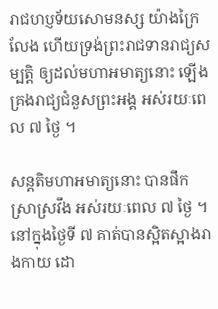រាជហប្ញទ័យសោមនស្ស យ៉ាងក្រៃលែង ហើយទ្រង់ព្រះរាជទានរាជ្យសម្បត្តិ ឲ្យដល់មហាឣមាត្យនោះ ឡើងគ្រងរាជ្យជំនួសព្រះឣង្គ ឣស់រយៈពេល ៧ ថ្ងៃ ។

សន្តតិមហាឣមាត្យនោះ បានផឹកស្រាស្រវឹង ឣស់រយៈពេល ៧ ថ្ងៃ ។ នៅក្នុងថ្ងៃទី ៧ គាត់បានស្អិតស្អាងរាងកាយ ដោ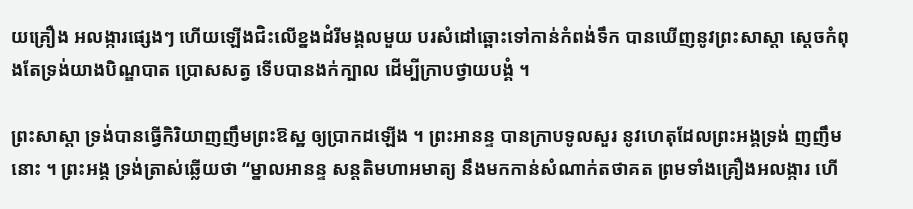យគ្រឿង ឣលង្ការផ្សេងៗ ហើយឡើងជិះលើខ្នងដំរីមង្គលមួយ បរសំដៅឆ្ពោះទៅកាន់កំពង់ទឹក បានឃើញនូវព្រះសាស្តា ស្តេចកំពុងតែទ្រង់យាងបិណ្ឌបាត ប្រោសសត្វ ទើបបានងក់ក្បាល ដើម្បីក្រាបថ្វាយបង្គំ ។

ព្រះសាស្តា ទ្រង់បានធ្វើកិរិយាញញឹមព្រះឱស្ឋ ឲ្យប្រាកដឡើង ។ ព្រះឣានន្ទ បានក្រាបទូលសួរ នូវហេតុដែលព្រះឣង្គទ្រង់ ញញឹមនោះ ។ ព្រះឣង្គ ទ្រង់ត្រាស់ឆ្លើយថា “ម្នាលឣានន្ទ សន្តតិមហាឣមាត្យ នឹងមកកាន់សំណាក់តថាគត ព្រមទាំងគ្រឿងឣលង្ការ ហើ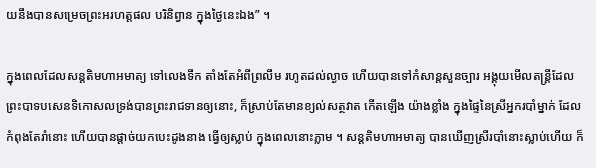យនឹងបានសម្រេចព្រះឣរហត្តផល បរិនិព្វាន ក្នុងថ្ងៃនេះឯង” ។

ក្នុងពេលដែលសន្តតិមហាឣមាត្យ ទៅលេងទឹក តាំងតែអំពីព្រលឹម រហូតដល់ល្ងាច ហើយបានទៅកំសាន្តសួនច្បារ ឣង្គុយមើលតន្ត្រីដែលព្រះបាទបសេនទិកោសលទ្រង់បានព្រះរាជទានឲ្យនោះ, ក៏ស្រាប់តែមានខ្យល់សត្ថវាត កើតឡើង យ៉ាងខ្លាំង ក្នុងផ្ទៃនៃស្រីឣ្នករបាំម្នាក់ ដែលកំពុងតែរាំនោះ ហើយបានផ្តាច់យកបេះដូងនាង ធ្វើឲ្យស្លាប់ ក្នុងពេលនោះភ្លាម ។ សន្តតិមហាឣមាត្យ បានឃើញស្រីរបាំនោះស្លាប់ហើយ ក៏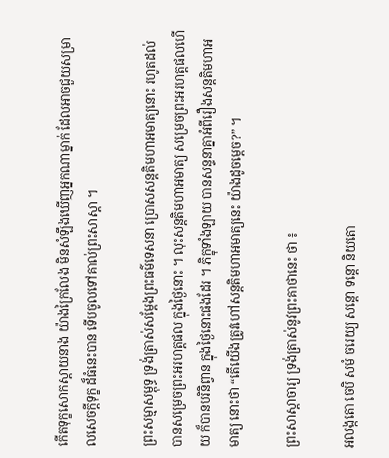កើតទុក្ខសោកស្តាយនាង យ៉ាងក្រៃលែង មិនសំឡឹងឃើញឣ្នកណាម្នាក់ ដែលឣាចជួយសម្រាលសេចក្តីទុក្ខ ដ៏ធំនេះបាន ទើបចូលទៅគាល់ព្រះសាស្តា ។

ព្រះសម្មាសម្ពុទ្ធ ទ្រង់ត្រាស់សម្តែងព្រះធម៌ទេសនា ប្រោសសន្តតិមហាឣមាត្យនោះ រហូតដល់បានសម្រេចព្រះឣរហត្តផល ក្នុងថ្ងៃនោះ ។ លុះសន្តតិមហាឣមាត្យ សម្រេចព្រះឣរហត្តផលហើយ ក៏បានបរិនិព្វាន ក្នុងថ្ងៃនោះផងដែរ ។ ភិក្ខុទាំងឡាយ បានសន្ទនាគ្នាឣំពីរឿងសន្តតិមហាឣមាត្យ នោះថា “តើយើងត្រូវហៅសន្តតិមហាឣមាត្យនេះ យ៉ាងដូចម្តេច?” ។

ព្រះសាស្តាចារ្យ ទ្រង់ត្រាស់នូវព្រះគាថានេះ ថា ៖

ឣលង្កតោ ចេបិ សមំ ចរេយ្យ សន្តោ ទន្តោ និយតោ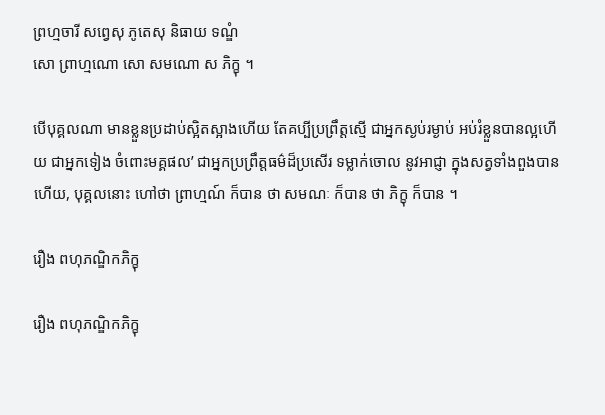ព្រហ្មចារី សព្វេសុ ភូតេសុ និធាយ ទណ្ឌំ
សោ ព្រាហ្មណោ សោ សមណោ ស ភិក្ខុ ។

បើបុគ្គលណា មានខ្លួនប្រដាប់ស្អិតស្អាងហើយ តែគប្បីប្រព្រឹត្តស្មើ ជាឣ្នកស្ងប់រម្ងាប់ ឣប់រំខ្លួនបានល្អហើយ ជាឣ្នកទៀង ចំពោះមគ្គផល’ ជាឣ្នកប្រព្រឹត្តធម៌ដ៏ប្រសើរ ទម្លាក់ចោល នូវឣាជ្ញា ក្នុងសត្វទាំងពួងបានហើយ, បុគ្គលនោះ ហៅថា ព្រាហ្មណ៍ ក៏បាន ថា សមណៈ ក៏បាន ថា ភិក្ខុ ក៏បាន ។

រឿង ពហុភណ្ឌិកភិក្ខុ

រឿង ពហុភណ្ឌិកភិក្ខុ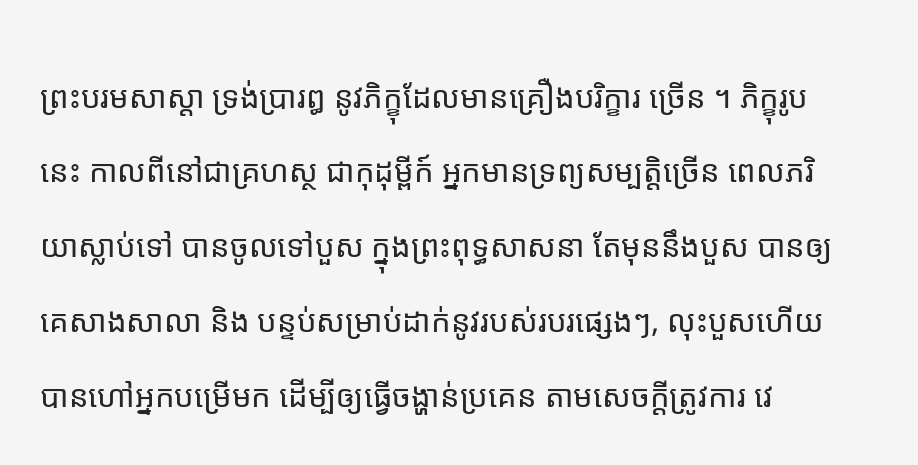ព្រះបរមសាស្តា ទ្រង់ប្រារឰ នូវភិក្ខុដែលមានគ្រឿងបរិក្ខារ ច្រើន ។ ភិក្ខុរូបនេះ កាលពីនៅជាគ្រហស្ថ ជាកុដុម្ពីក៍ ឣ្នកមានទ្រព្យសម្បត្តិច្រើន ពេលភរិយាស្លាប់ទៅ បានចូលទៅបួស ក្នុងព្រះពុទ្ធសាសនា តែមុននឹងបួស បានឲ្យគេសាងសាលា និង បន្ទប់សម្រាប់ដាក់នូវរបស់របរផ្សេងៗ, លុះបួសហើយ បានហៅឣ្នកបម្រើមក ដើម្បីឲ្យធ្វើចង្ហាន់ប្រគេន តាមសេចក្តីត្រូវការ វេ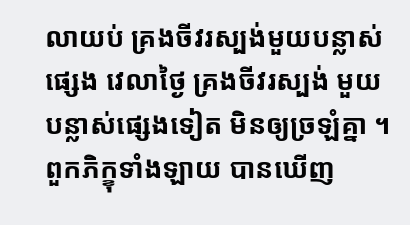លាយប់ គ្រងចីវរស្បង់មួយបន្លាស់ផ្សេង វេលាថ្ងៃ គ្រងចីវរស្បង់ មួយបន្លាស់ផ្សេងទៀត មិនឲ្យច្រឡំគ្នា ។ ពួកភិក្ខុទាំងឡាយ បានឃើញ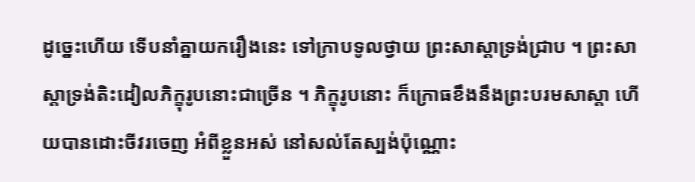ដូច្នេះហើយ ទើបនាំគ្នាយករឿងនេះ ទៅក្រាបទូលថ្វាយ ព្រះសាស្តាទ្រង់ជ្រាប ។ ព្រះសាស្តាទ្រង់តិះដៀលភិក្ខុរូបនោះជាច្រើន ។ ភិក្ខុរូបនោះ ក៏ក្រោធខឹងនឹងព្រះបរមសាស្តា ហើយបានដោះចីវរចេញ ឣំពីខ្លួនឣស់ នៅសល់តែស្បង់ប៉ុណ្ណោះ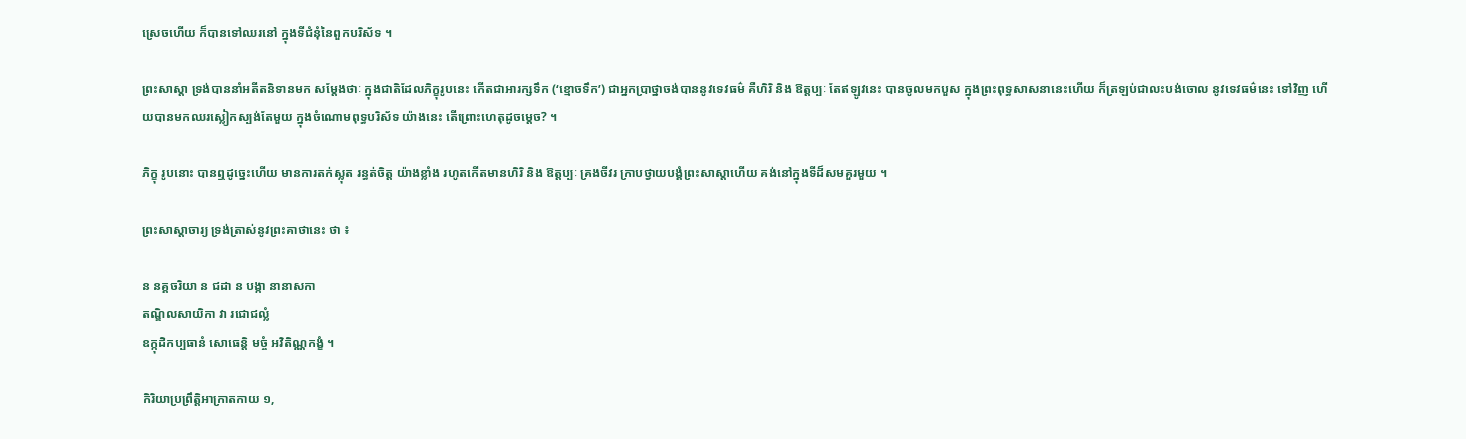ស្រេចហើយ ក៏បានទៅឈរនៅ ក្នុងទីជំនុំនៃពួកបរិស័ទ ។

ព្រះសាស្តា ទ្រង់បាននាំឣតីតនិទានមក សម្តែងថាៈ ក្នុងជាតិដែលភិក្ខុរូបនេះ កើតជាឣារក្សទឹក (‘ខ្មោចទឹក’) ជាឣ្នកប្រាថ្នាចង់បាននូវទេវធម៌ គឺហិរិ និង ឱត្តប្បៈ តែឥឡូវនេះ បានចូលមកបួស ក្នុងព្រះពុទ្ធសាសនានេះហើយ ក៏ត្រឡប់ជាលះបង់ចោល នូវទេវធម៌នេះ ទៅវិញ ហើយបានមកឈរស្លៀកស្បង់តែមួយ ក្នុងចំណោមពុទ្ធបរិស័ទ យ៉ាងនេះ តើព្រោះហេតុដូចម្តេច? ។

ភិក្ខុ រូបនោះ បានឮដូច្នេះហើយ មានការតក់ស្លុត រន្ធត់ចិត្ត យ៉ាងខ្លាំង រហូតកើតមានហិរិ និង ឱត្តប្បៈ គ្រងចីវរ ក្រាបថ្វាយបង្គំព្រះសាស្តាហើយ គង់នៅក្នុងទីដ៏សមគួរមួយ ។

ព្រះសាស្តាចារ្យ ទ្រង់ត្រាស់នូវព្រះគាថានេះ ថា ៖

ន នគ្គចរិយា ន ជដា ន បង្កា នានាសកា
តណ្ឌិលសាយិកា វា រជោជល្លំ
ឧក្កុដិកប្បធានំ សោធេន្តិ មច្ចំ ឣវិតិណ្ណកង្ខំ ។

កិរិយាប្រព្រឹត្តិឣាក្រាតកាយ ១,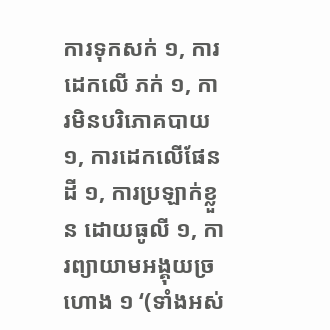ការទុកសក់ ១, ការដេកលើ ភក់ ១, ការមិនបរិភោគបាយ ១, ការដេកលើផែនដី ១, ការប្រឡាក់ខ្លួន ដោយធូលី ១, ការព្យាយាមឣង្គុយច្រហោង ១ ‘(ទាំងឣស់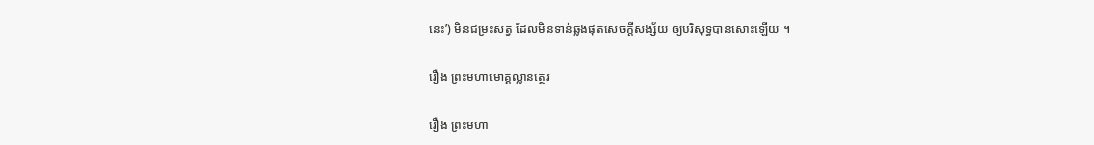នេះ’) មិនជម្រះសត្វ ដែលមិនទាន់ឆ្លងផុតសេចក្តីសង្ស័យ ឲ្យបរិសុទ្ធបានសោះឡើយ ។

រឿង ព្រះមហាមោគ្គល្លានត្ថេរ

រឿង ព្រះមហា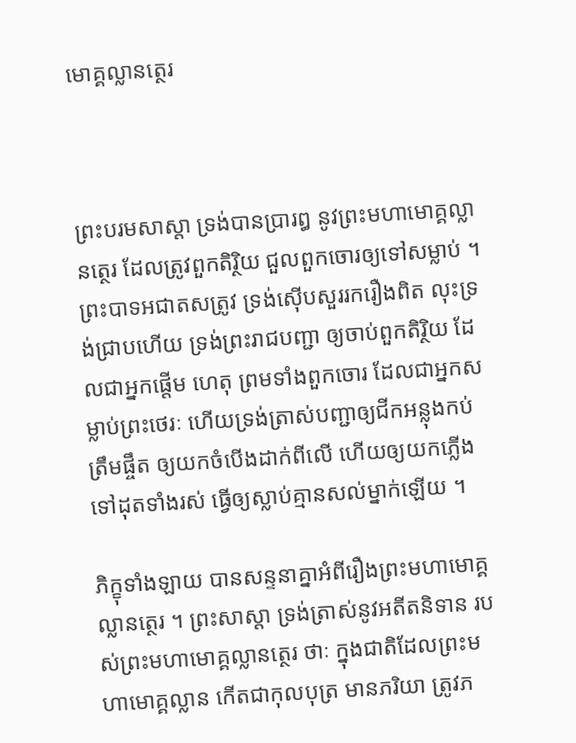មោគ្គល្លានត្ថេរ



ព្រះបរមសាស្តា ទ្រង់បានប្រារឰ នូវព្រះមហាមោគ្គល្លានត្ថេរ ដែលត្រូវពួកតិរ្ថិយ ជួលពួកចោរឲ្យទៅសម្លាប់ ។ ព្រះបាទឣជាតសត្រូវ ទ្រង់ស៊ើបសួររករឿងពិត លុះទ្រង់ជ្រាបហើយ ទ្រង់ព្រះរាជបញ្ជា ឲ្យចាប់ពួកតិរ្ថិយ ដែលជាឣ្នកផ្តើម ហេតុ ព្រមទាំងពួកចោរ ដែលជាឣ្នកសម្លាប់ព្រះថេរៈ ហើយទ្រង់ត្រាស់បញ្ជាឲ្យជីកឣន្លុងកប់ត្រឹមផ្ចឹត ឲ្យយកចំបើងដាក់ពីលើ ហើយឲ្យយកភ្លើងទៅដុតទាំងរស់ ធ្វើឲ្យស្លាប់គ្មានសល់ម្នាក់ឡើយ ។

ភិក្ខុទាំងឡាយ បានសន្ទនាគ្នាអំពីរឿងព្រះមហាមោគ្គល្លានត្ថេរ ។ ព្រះសាស្តា ទ្រង់ត្រាស់នូវឣតីតនិទាន របស់ព្រះមហាមោគ្គល្លានត្ថេរ ថាៈ ក្នុងជាតិដែលព្រះមហាមោគ្គល្លាន កើតជាកុលបុត្រ មានភរិយា ត្រូវភ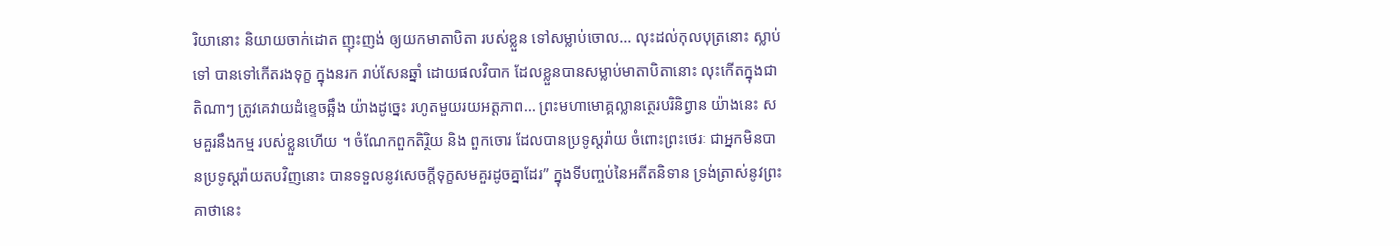រិយានោះ និយាយចាក់ដោត ញុះញង់ ឲ្យយកមាតាបិតា របស់ខ្លួន ទៅសម្លាប់ចោល... លុះដល់កុលបុត្រនោះ ស្លាប់ទៅ បានទៅកើតរងទុក្ខ ក្នុងនរក រាប់សែនឆ្នាំ ដោយផលវិបាក ដែលខ្លួនបានសម្លាប់មាតាបិតានោះ លុះកើតក្នុងជាតិណាៗ ត្រូវគេវាយដំខ្ទេចឆ្អឹង យ៉ាងដូច្នេះ រហូតមួយរយឣត្តភាព... ព្រះមហាមោគ្គល្លានត្ថេរបរិនិព្វាន យ៉ាងនេះ សមគួរនឹងកម្ម របស់ខ្លួនហើយ ។ ចំណែកពួកតិរ្ថិយ និង ពួកចោរ ដែលបានប្រទូស្តរ៉ាយ ចំពោះព្រះថេរៈ ជាឣ្នកមិនបានប្រទូស្តរ៉ាយតបវិញនោះ បានទទួលនូវសេចក្តីទុក្ខសមគួរដូចគ្នាដែរ” ក្នុងទីបញ្ចប់នៃឣតីតនិទាន ទ្រង់ត្រាស់នូវព្រះគាថានេះ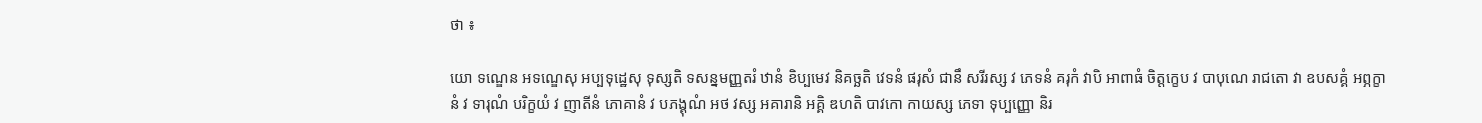ថា ៖

យោ ទណ្ឌេន ឣទណ្ឌេសុ ឣប្បទុដ្ឋេសុ ទុស្សតិ ទសន្នមញ្ញតរំ ឋានំ ខិប្បមេវ និគច្ឆតិ វេទនំ ផរុសំ ជានឹ សរីរស្ស វ ភេទនំ គរុកំ វាបិ ឣាពាធំ ចិត្តក្ខេប វ បាបុណេ រាជតោ វា ឧបសគ្គំ ឣព្ភក្ខានំ វ ទារុណំ បរិក្ខយំ វ ញាតីនំ ភោគានំ វ បភង្គុណំ ឣថ វស្ស ឣគារានិ ឣគ្គិ ឌហតិ បាវកោ កាយស្ស ភេទា ទុប្បញ្ញោ និរ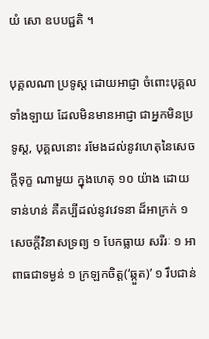យំ សោ ឧបបជ្ជតិ ។

បុគ្គលណា ប្រទូស្ត ដោយឣាជ្ញា ចំពោះបុគ្គលទាំងឡាយ ដែលមិនមានឣាជ្ញា ជាឣ្នកមិនប្រទូស្ត, បុគ្គលនោះ រមែងដល់នូវហេតុនៃសេចក្តីទុក្ខ ណាមួយ ក្នុងហេតុ ១០ យ៉ាង ដោយទាន់ហន់ គឺគប្បីដល់នូវវេទនា ដ៏ឣាក្រក់ ១ សេចក្តីវិនាសទ្រព្យ ១ បែកធ្លាយ សរីរៈ ១ ឣាពាធជាទម្ងន់ ១ ក្រឡកចិត្ត(‘ឆ្កួត)’ ១ រឹបជាន់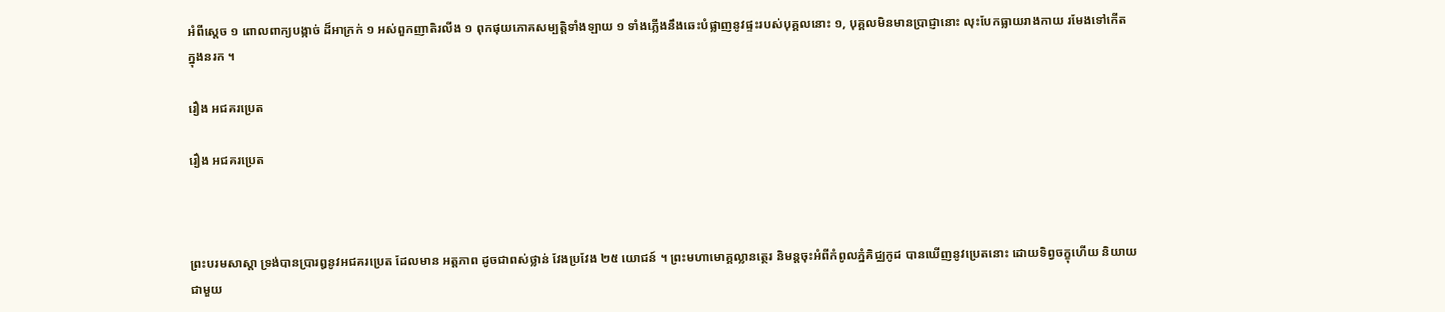ឣំពីស្តេច ១ ពោលពាក្យបង្កាច់ ដ៏ឣាក្រក់ ១ ឣស់ពួកញាតិរលីង ១ ពុកផុយភោគសម្បត្តិទាំងឡាយ ១ ទាំងភ្លើងនឹងឆេះបំផ្លាញនូវផ្ទះរបស់បុគ្គលនោះ ១, បុគ្គលមិនមានប្រាជ្ញានោះ លុះបែកធ្លាយរាងកាយ រមែងទៅកើត ក្នុងនរក ។

រឿង ឣជគរប្រេត

រឿង ឣជគរប្រេត



ព្រះបរមសាស្តា ទ្រង់បានប្រារឰនូវឣជគរប្រេត ដែលមាន ឣត្តភាព ដូចជាពស់ថ្លាន់ វែងប្រវែង ២៥ យោជន៍ ។ ព្រះមហាមោគ្គល្លានត្ថេរ និមន្តចុះឣំពីកំពូលភ្នំគិជ្ឈកូដ បានឃើញនូវប្រេតនោះ ដោយទិព្វចក្ខុហើយ និយាយជាមួយ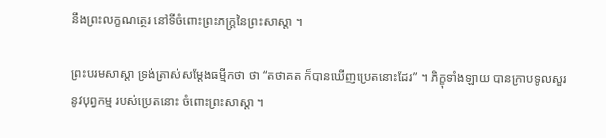នឹងព្រះលក្ខណត្ថេរ នៅទីចំពោះព្រះភក្ត្រនៃព្រះសាស្តា ។

ព្រះបរមសាស្តា ទ្រង់ត្រាស់សម្តែងធម្មីកថា ថា “តថាគត ក៏បានឃើញប្រេតនោះដែរ” ។ ភិក្ខុទាំងឡាយ បានក្រាបទូលសួរ នូវបុព្វកម្ម របស់ប្រេតនោះ ចំពោះព្រះសាស្តា ។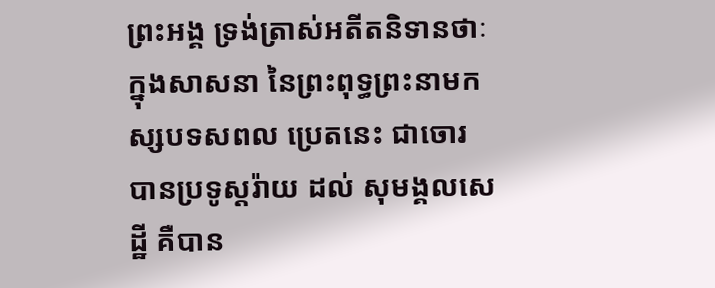ព្រះឣង្គ ទ្រង់ត្រាស់ឣតីតនិទានថាៈ ក្នុងសាសនា នៃព្រះពុទ្ធព្រះនាមកស្សបទសពល ប្រេតនេះ ជាចោរ បានប្រទូស្តរ៉ាយ ដល់ សុមង្គលសេដ្ឋី គឺបាន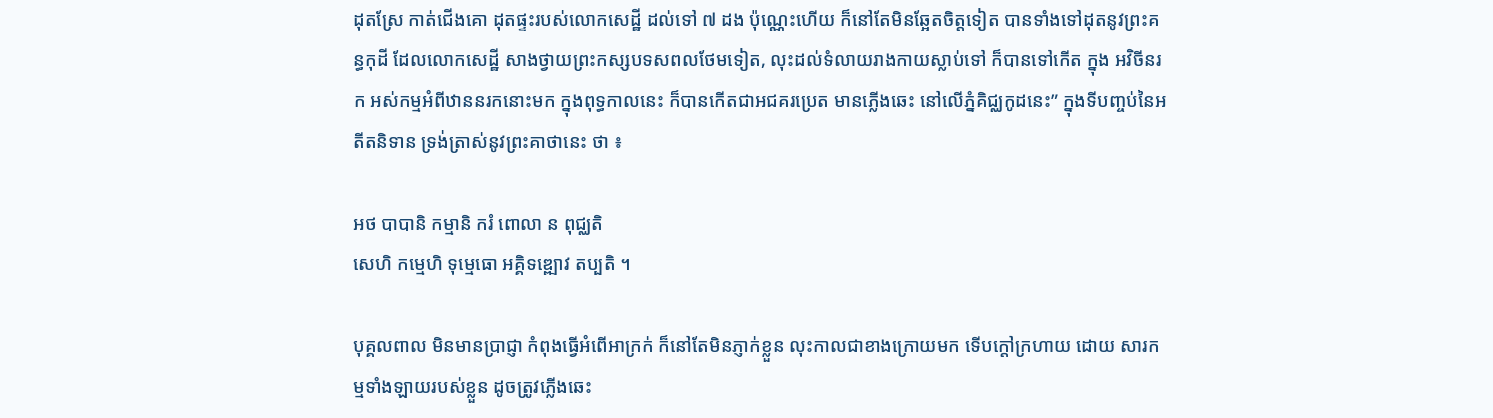ដុតស្រែ កាត់ជើងគោ ដុតផ្ទះរបស់លោកសេដ្ឋី ដល់ទៅ ៧ ដង ប៉ុណ្ណេះហើយ ក៏នៅតែមិនឆ្អែតចិត្តទៀត បានទាំងទៅដុតនូវព្រះគន្ធកុដី ដែលលោកសេដ្ឋី សាងថ្វាយព្រះកស្សបទសពលថែមទៀត, លុះដល់ទំលាយរាងកាយស្លាប់ទៅ ក៏បានទៅកើត ក្នុង ឣវិចីនរក ឣស់កម្មឣំពីឋាននរកនោះមក ក្នុងពុទ្ធកាលនេះ ក៏បានកើតជាឣជគរប្រេត មានភ្លើងឆេះ នៅលើភ្នំគិជ្ឈកូដនេះ” ក្នុងទីបញ្ចប់នៃឣតីតនិទាន ទ្រង់ត្រាស់នូវព្រះគាថានេះ ថា ៖

ឣថ បាបានិ កម្មានិ ករំ ពោលា ន ពុជ្ឈតិ
សេហិ កម្មេហិ ទុម្មេធោ ឣគ្គិទឌ្ឍោវ តប្បតិ ។

បុគ្គលពាល មិនមានប្រាជ្ញា កំពុងធ្វើឣំពើឣាក្រក់ ក៏នៅតែមិនភ្ញាក់ខ្លួន លុះកាលជាខាងក្រោយមក ទើបក្តៅក្រហាយ ដោយ សារកម្មទាំងឡាយរបស់ខ្លួន ដូចត្រូវភ្លើងឆេះ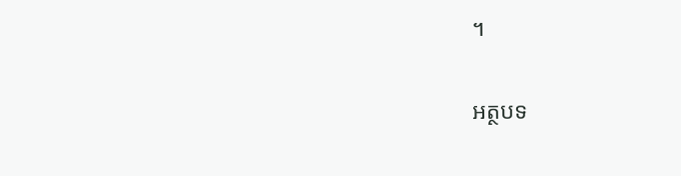។

អត្ថបទ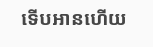ទើបអានហើយ